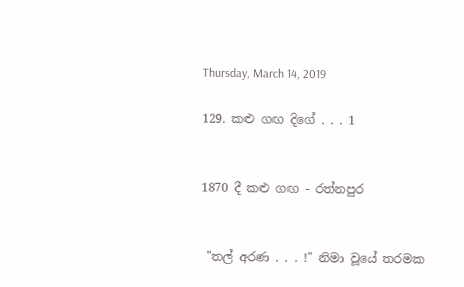Thursday, March 14, 2019

129. කළු ගඟ දිගේ . . . 1


1870 දී කළු ගඟ - රත්නපුර


 "තල් අරණ . . . !" නිමා වූයේ තරමක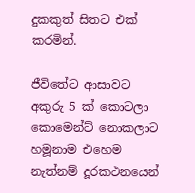දුකකුත් සිතට එක් කරමින්.

ජීවිතේට ආසාවට අකුරු 5 ක් කොටලා කොමෙන්ට් නොකලාට හමූනාම එහෙම නැත්නම් දූරකථනයෙන්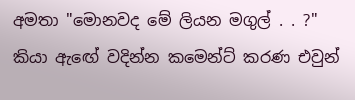අමතා "මොනවද මේ ලියන මගුල් . . ?" කියා ඇඟේ වදින්න කමෙන්ට් කරණ එවුන්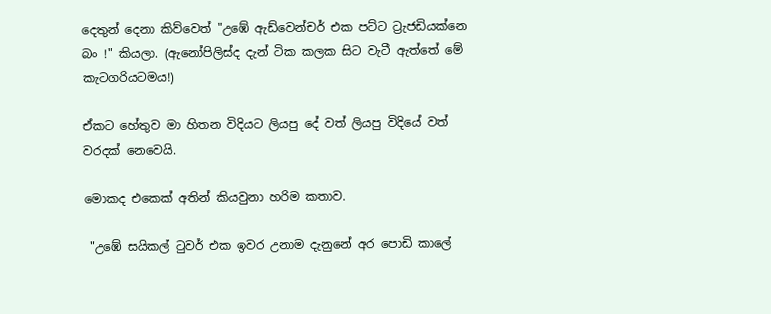දෙතුන් දෙනා කිව්වෙත් "උඹේ ඇඩ්වෙන්චර් එක පට්ට ට්‍රැජඩියක්නෙ බං !" කියලා. (ඇනෝපිලිස්ද දැන් ටික කලක සිට වැටී ඇත්තේ මේ කැටගරියටමය!)

ඒකට හේතුව මා හිතන විදියට ලියපු දේ වත් ලියපු විදියේ වත් වරදක් නෙවෙයි.

මොකද එකෙක් අතින් කියවුනා හරිම කතාව.

 "උඹේ සයිකල් ටුවර් එක ඉවර උනාම දැනුනේ අර පොඩි කාලේ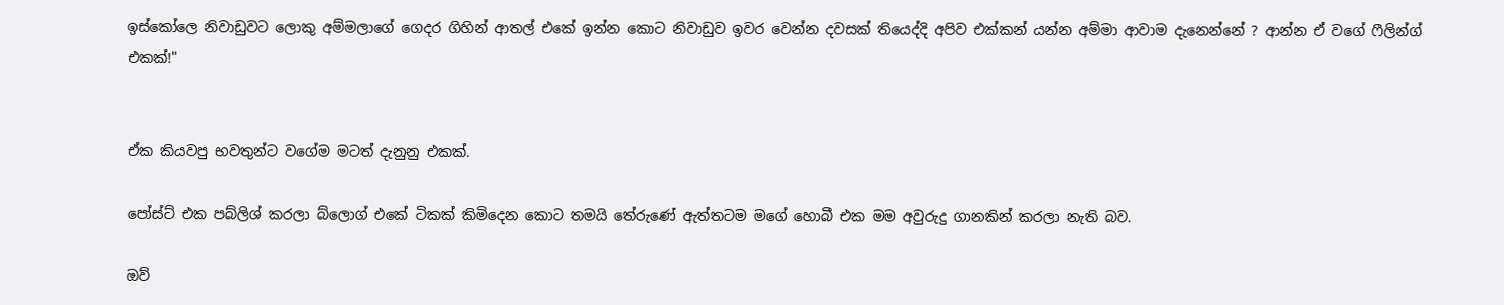ඉස්කෝලෙ නිවාඩුවට ලොකු අම්මලාගේ ගෙදර ගිහින් ආතල් එකේ ඉන්න කොට නිවාඩුව ඉවර වෙන්න දවසක් තියෙද්දි අපිව එක්කන් යන්න අම්මා ආවාම දැනෙන්නේ ? ආන්න ඒ වගේ ෆීලින්ග් එකක්!"


ඒක කියවපු භවතුන්ට වගේම මටත් දැනුනු එකක්.

පෝස්ට් එක පබ්ලිශ් කරලා බ්ලොග් එකේ ටිකක් කිමිදෙන කොට තමයි තේරුණේ ඇත්තටම මගේ හොබී එක මම අවුරුදු ගානකින් කරලා නැති බව.

ඔව්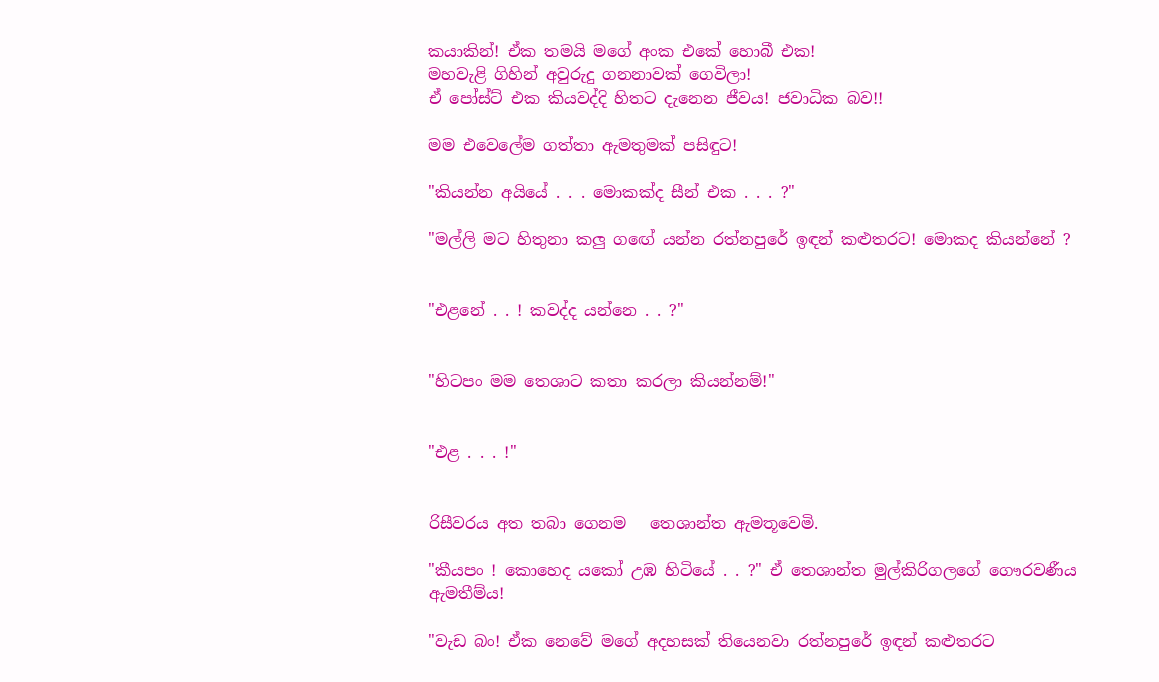කයාකින්! ඒක තමයි මගේ අංක එකේ හොබී එක!
මහවැළි ගිහින් අවුරුදු ගනනාවක් ගෙවිලා!
ඒ පෝස්ට් එක කියවද්දි හිතට දැනෙන ජීවය! ජවාධික බව!!

මම එවෙලේම ගත්තා ඇමතුමක් පසිඳුට!

"කියන්න අයියේ . . . මොකක්ද සීන් එක . . . ?"

"මල්ලි මට හිතුනා කලු ගඟේ යන්න රත්නපුරේ ඉඳන් කළුතරට! මොකද කියන්නේ ?


"එළනේ . . ! කවද්ද යන්නෙ . . ?"


"හිටපං මම තෙශාට කතා කරලා කියන්නම්!"


"එළ . . . !"


රිසීවරය අත තබා ගෙනම   තෙශාන්ත ඇමතූවෙමි.

"කීයපං ! කොහෙද යකෝ උඹ හිටියේ . . ?" ඒ තෙශාන්ත මුල්කිරිගලගේ ගෞරවණීය ඇමතීම්ය!

"වැඩ බං! ඒක නෙවේ මගේ අදහසක් තියෙනවා රත්නපුරේ ඉඳන් කළුතරට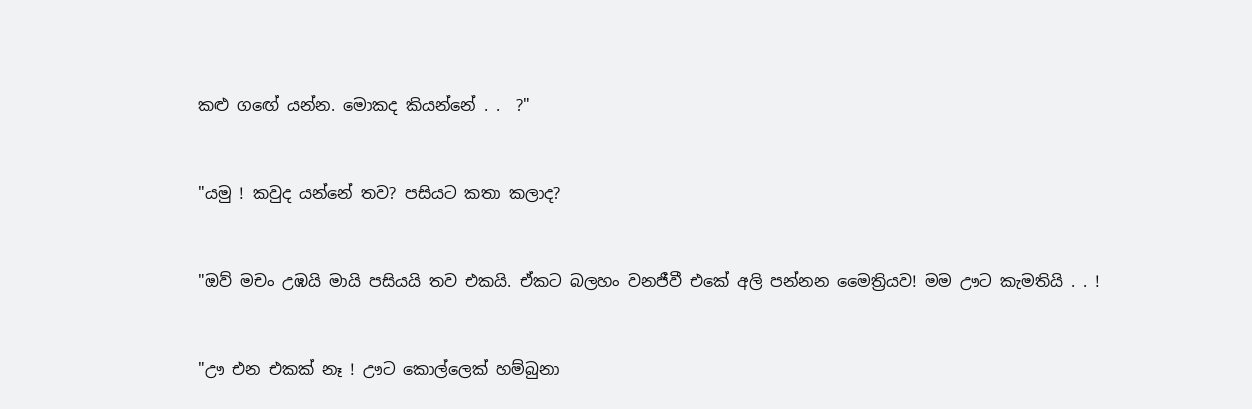කළු ගඟේ යන්න. මොකද කියන්නේ . .  ?"


"යමු ! කවුද යන්නේ තව? පසියට කතා කලාද?


"ඔව් මචං උඹයි මායි පසියයි තව එකයි. ඒකට බලහං වනජීවී එකේ අලි පන්නන මෛත්‍රියව! මම ඌට කැමතියි . . !


"ඌ එන එකක් නෑ ! ඌට කොල්ලෙක් හම්බුනා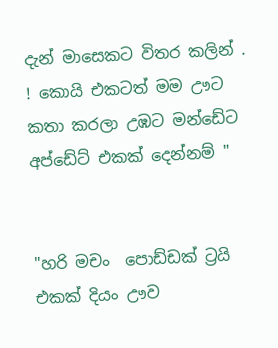දැන් මාසෙකට විතර කලින් . ! කොයි එකටත් මම ඌට කතා කරලා උඹට මන්ඩේට  අප්ඩේට් එකක් දෙන්නම් "


"හරි මචං  පොඩ්ඩක් ට්‍රයි එකක් දියං ඌව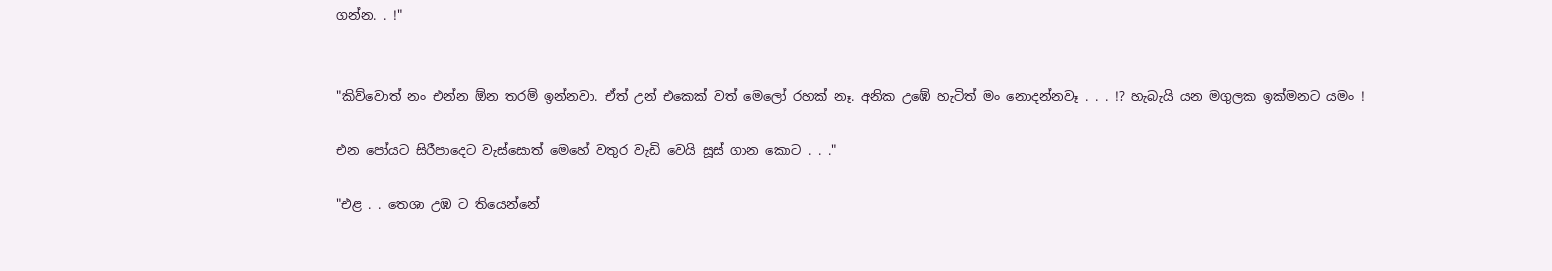ගන්න. . !"


"කිව්වොත් නං එන්න ඕන තරම් ඉන්නවා. ඒත් උන් එකෙක් වත් මෙලෝ රහක් නෑ. අනික උඹේ හැටිත් මං නොදන්නවෑ . . . !? හැබැයි යන මගුලක ඉක්මනට යමං !

එන පෝයට සිරීපාදෙට වැස්සොත් මෙහේ වතුර වැඩි වෙයි සූස් ගාන කොට . . ."

"එළ . . තෙශා උඹ ට තියෙන්නේ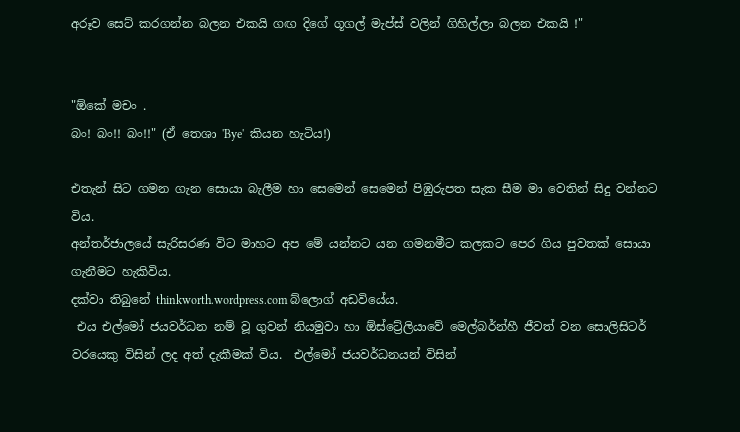අරූව සෙට් කරගන්න බලන එකයි ගඟ දිගේ ගූගල් මැප්ස් වලින් ගිහිල්ලා බලන එකයි !"


"ඕකේ මචං .
බං! බං!! බං!!" (ඒ තෙශා 'Bye'  කියන හැටිය!)

එතැන් සිට ගමන ගැන සොයා බැලීම හා සෙමෙන් සෙමෙන් පිඹුරුපත සැක සීම මා වෙතින් සිදු වන්නට විය.
අන්තර්ජාලයේ සැරිසරණ විට මාහට අප මේ යන්නට යන ගමනමීට කලකට පෙර ගිය පුවතක් සොයා ගැනීමට හැකිවිය.
දක්වා තිබුනේ thinkworth.wordpress.com බ්ලොග් අඩවියේය.
 එය එල්මෝ ජයවර්ධන නම් වූ ගුවන් නියමුවා හා ඕස්ට්‍රේලියාවේ මෙල්බර්න්හී ජීවත් වන සොලිසිටර් වරයෙකු විසින් ලද අත් දැකීමක් විය.  එල්මෝ ජයවර්ධනයන් විසින්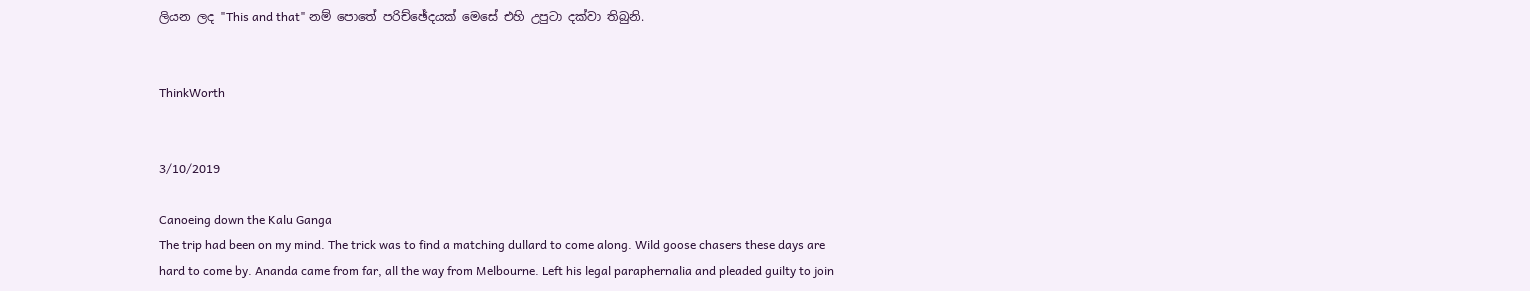ලියන ලද "This and that" නම් පොතේ පරිච්ඡේදයක් මෙසේ එහි උපුටා දක්වා තිබුනි.


ThinkWorth


3/10/2019

Canoeing down the Kalu Ganga
The trip had been on my mind. The trick was to find a matching dullard to come along. Wild goose chasers these days are hard to come by. Ananda came from far, all the way from Melbourne. Left his legal paraphernalia and pleaded guilty to join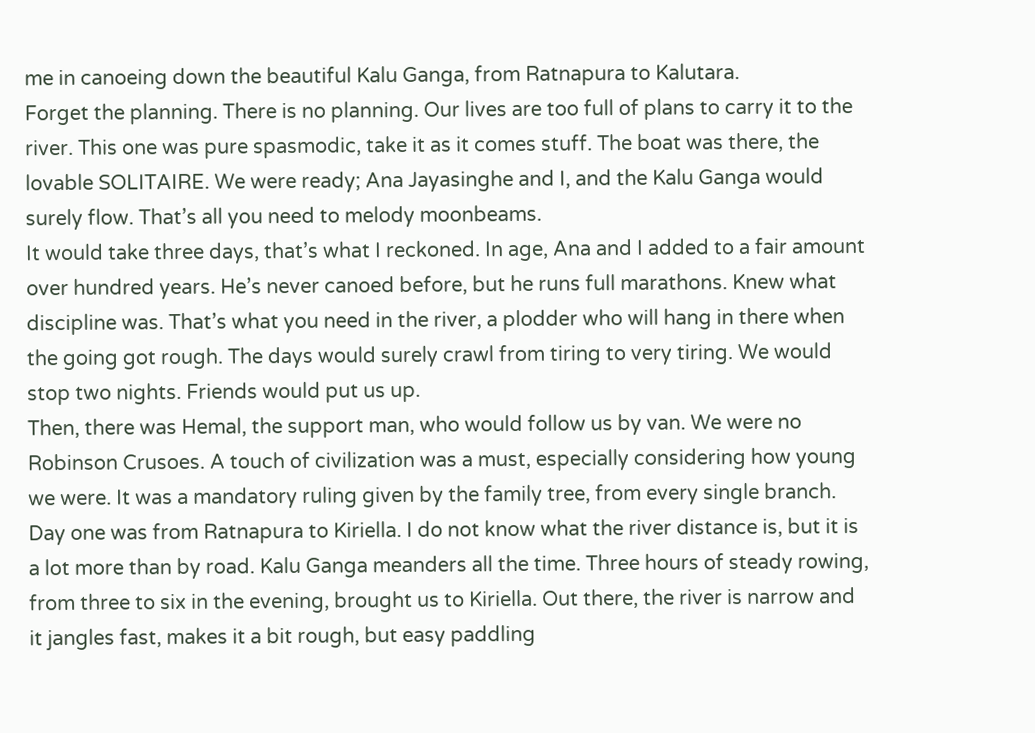me in canoeing down the beautiful Kalu Ganga, from Ratnapura to Kalutara.
Forget the planning. There is no planning. Our lives are too full of plans to carry it to the river. This one was pure spasmodic, take it as it comes stuff. The boat was there, the lovable SOLITAIRE. We were ready; Ana Jayasinghe and I, and the Kalu Ganga would surely flow. That’s all you need to melody moonbeams.
It would take three days, that’s what I reckoned. In age, Ana and I added to a fair amount over hundred years. He’s never canoed before, but he runs full marathons. Knew what discipline was. That’s what you need in the river, a plodder who will hang in there when the going got rough. The days would surely crawl from tiring to very tiring. We would stop two nights. Friends would put us up.
Then, there was Hemal, the support man, who would follow us by van. We were no Robinson Crusoes. A touch of civilization was a must, especially considering how young we were. It was a mandatory ruling given by the family tree, from every single branch.
Day one was from Ratnapura to Kiriella. I do not know what the river distance is, but it is a lot more than by road. Kalu Ganga meanders all the time. Three hours of steady rowing, from three to six in the evening, brought us to Kiriella. Out there, the river is narrow and it jangles fast, makes it a bit rough, but easy paddling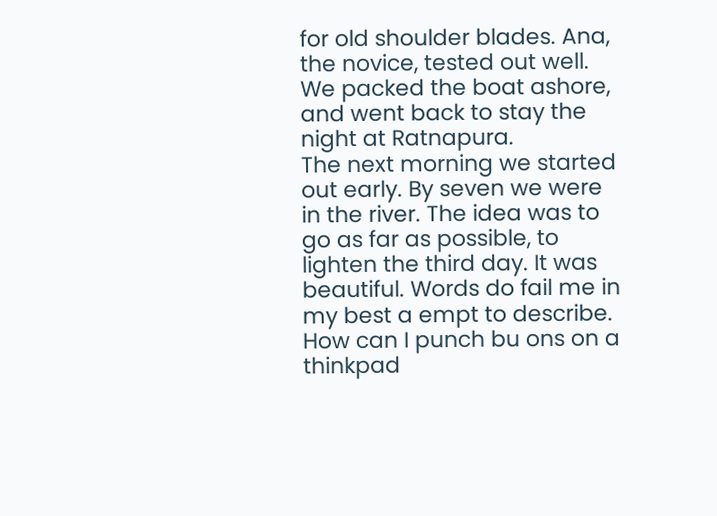for old shoulder blades. Ana, the novice, tested out well. We packed the boat ashore, and went back to stay the night at Ratnapura.
The next morning we started out early. By seven we were in the river. The idea was to go as far as possible, to lighten the third day. It was beautiful. Words do fail me in my best a empt to describe. How can I punch bu ons on a thinkpad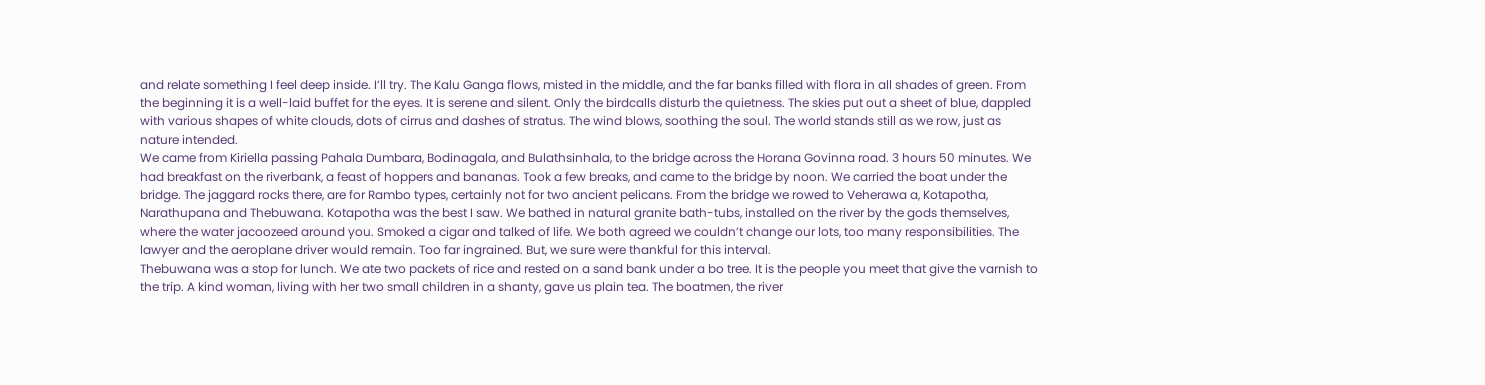and relate something I feel deep inside. I’ll try. The Kalu Ganga flows, misted in the middle, and the far banks filled with flora in all shades of green. From the beginning it is a well-laid buffet for the eyes. It is serene and silent. Only the birdcalls disturb the quietness. The skies put out a sheet of blue, dappled with various shapes of white clouds, dots of cirrus and dashes of stratus. The wind blows, soothing the soul. The world stands still as we row, just as nature intended.
We came from Kiriella passing Pahala Dumbara, Bodinagala, and Bulathsinhala, to the bridge across the Horana Govinna road. 3 hours 50 minutes. We had breakfast on the riverbank, a feast of hoppers and bananas. Took a few breaks, and came to the bridge by noon. We carried the boat under the bridge. The jaggard rocks there, are for Rambo types, certainly not for two ancient pelicans. From the bridge we rowed to Veherawa a, Kotapotha, Narathupana and Thebuwana. Kotapotha was the best I saw. We bathed in natural granite bath-tubs, installed on the river by the gods themselves, where the water jacoozeed around you. Smoked a cigar and talked of life. We both agreed we couldn’t change our lots, too many responsibilities. The lawyer and the aeroplane driver would remain. Too far ingrained. But, we sure were thankful for this interval.
Thebuwana was a stop for lunch. We ate two packets of rice and rested on a sand bank under a bo tree. It is the people you meet that give the varnish to the trip. A kind woman, living with her two small children in a shanty, gave us plain tea. The boatmen, the river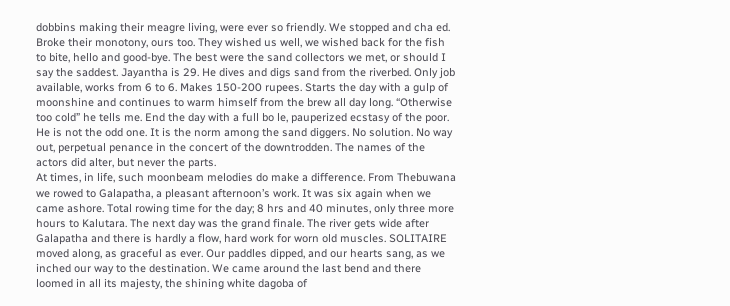dobbins making their meagre living, were ever so friendly. We stopped and cha ed. Broke their monotony, ours too. They wished us well, we wished back for the fish to bite, hello and good-bye. The best were the sand collectors we met, or should I say the saddest. Jayantha is 29. He dives and digs sand from the riverbed. Only job available, works from 6 to 6. Makes 150-200 rupees. Starts the day with a gulp of moonshine and continues to warm himself from the brew all day long. “Otherwise too cold” he tells me. End the day with a full bo le, pauperized ecstasy of the poor. He is not the odd one. It is the norm among the sand diggers. No solution. No way out, perpetual penance in the concert of the downtrodden. The names of the actors did alter, but never the parts.
At times, in life, such moonbeam melodies do make a difference. From Thebuwana we rowed to Galapatha, a pleasant afternoon’s work. It was six again when we came ashore. Total rowing time for the day; 8 hrs and 40 minutes, only three more hours to Kalutara. The next day was the grand finale. The river gets wide after Galapatha and there is hardly a flow, hard work for worn old muscles. SOLITAIRE moved along, as graceful as ever. Our paddles dipped, and our hearts sang, as we inched our way to the destination. We came around the last bend and there loomed in all its majesty, the shining white dagoba of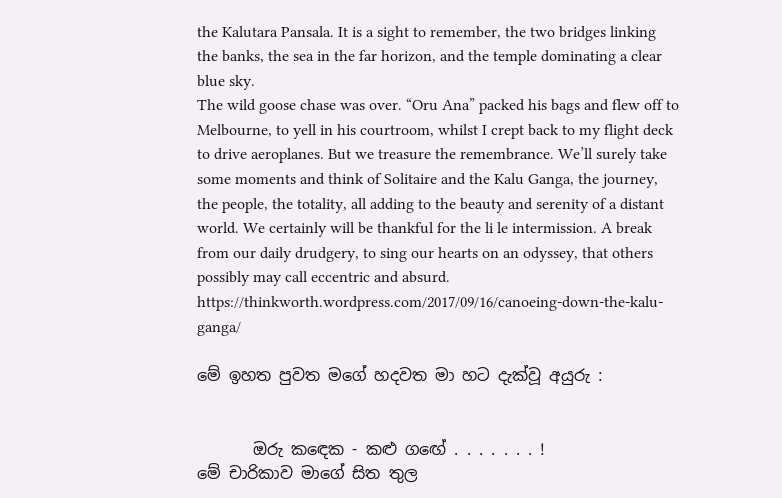the Kalutara Pansala. It is a sight to remember, the two bridges linking the banks, the sea in the far horizon, and the temple dominating a clear blue sky.
The wild goose chase was over. “Oru Ana” packed his bags and flew off to Melbourne, to yell in his courtroom, whilst I crept back to my flight deck to drive aeroplanes. But we treasure the remembrance. We’ll surely take some moments and think of Solitaire and the Kalu Ganga, the journey, the people, the totality, all adding to the beauty and serenity of a distant world. We certainly will be thankful for the li le intermission. A break from our daily drudgery, to sing our hearts on an odyssey, that others possibly may call eccentric and absurd.                                                                                                                                                                                                                             https://thinkworth.wordpress.com/2017/09/16/canoeing-down-the-kalu-ganga/

මේ ඉහත පුවත මගේ හදවත මා හට දැක්වූ අයුරු :


       ඔරු කඳෙක - කළු ගඟේ . . . . . . . !
මේ චාරිකාව මාගේ සිත තුල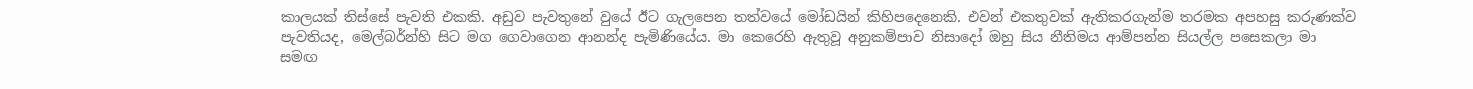කාලයක් තිස්සේ පැවති එකකි. අඩුව පැවතුනේ වුයේ ඊට ගැලපෙන තත්වයේ මෝඩයින් කිහිපදෙනෙකි. එවන් එකතුවක් ඇතිකරගැන්ම තරමක අපහසු කරුණක්ව පැවතියද, මෙල්බර්න්හි සිට මග ගෙවාගෙන ආනන්ද පැමිණියේය. මා කෙරෙහි ඇතුවූ අනුකම්පාව නිසාදෝ ඔහු සිය නීතිමය ආම්පන්න සියල්ල පසෙකලා මා සමඟ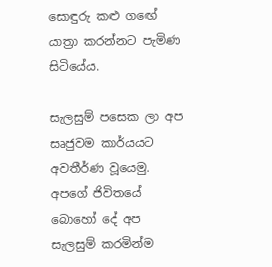සොඳුරු කළු ගඟේ යාත්‍රා කරන්නට පැමිණ සිටියේය.

සැලසුම් පසෙක ලා අප සෘජුවම කාර්යයට අවතීර්ණ වූයෙමු. අපගේ ජිවිතයේ බොහෝ දේ අප සැලසුම් කරමින්ම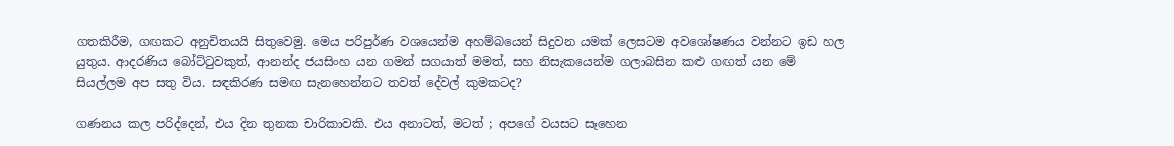ගතකිරීම, ගඟකට අනුචිතයයි සිතුවෙමු. මෙය පරිපුර්ණ වශයෙන්ම අහම්බයෙන් සිදුවන යමක් ලෙසටම අවශෝෂණය වන්නට ඉඩ හල යුතුය. ආදරණිය බෝට්ටුවකුත්, ආනන්ද ජයසිංහ යන ගමන් සගයාත් මමත්, සහ නිසැකයෙන්ම ගලාබසින කළු ගඟත් යන මේ සියල්ලම අප සතු විය. සඳකිරණ සමඟ සැනහෙන්නට තවත් දේවල් කුමකටද?

ගණනය කල පරිද්දෙන්, එය දින තුනක චාරිකාවකි. එය අනාටත්, මටත් ; අපගේ වයසට සෑහෙන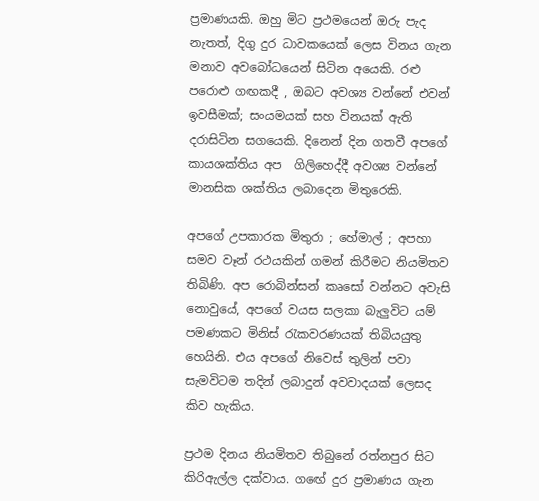ප්‍රමාණයකි. ඔහු මිට ප්‍රථමයෙන් ඔරු පැද නැතත්, දිගු දුර ධාවකයෙක් ලෙස විනය ගැන මනාව අවබෝධයෙන් සිටින අයෙකි. රළු පරොළු ගඟකදී , ඔබට අවශ්‍ය වන්නේ එවන් ඉවසීමක්; සංයමයක් සහ විනයක් ඇති දරාසිටින සගයෙකි. දිනෙන් දින ගතවී අපගේ කායශක්තිය අප  ගිලිහෙද්දී අවශ්‍ය වන්නේ මානසික ශක්තිය ලබාදෙන මිතුරෙකි.

අපගේ උපකාරක මිතුරා ; හේමාල් ; අපහා සමව වෑන් රථයකින් ගමන් කිරීමට නියමිතව තිබිණි. අප රොබින්සන් කෘසෝ වන්නට අවැසි නොවුයේ, අපගේ වයස සලකා බැලුවිට යම් පමණකට මිනිස් රැකවරණයක් තිබියයුතු හෙයිනි. එය අපගේ නිවෙස් තුලින් පවා සැමවිටම තදින් ලබාදුන් අවවාදයක් ලෙසද කිව හැකිය.

ප්‍රථම දිනය නියමිතව තිබුනේ රත්නපුර සිට කිරිඇල්ල දක්වාය. ගඟේ දුර ප්‍රමාණය ගැන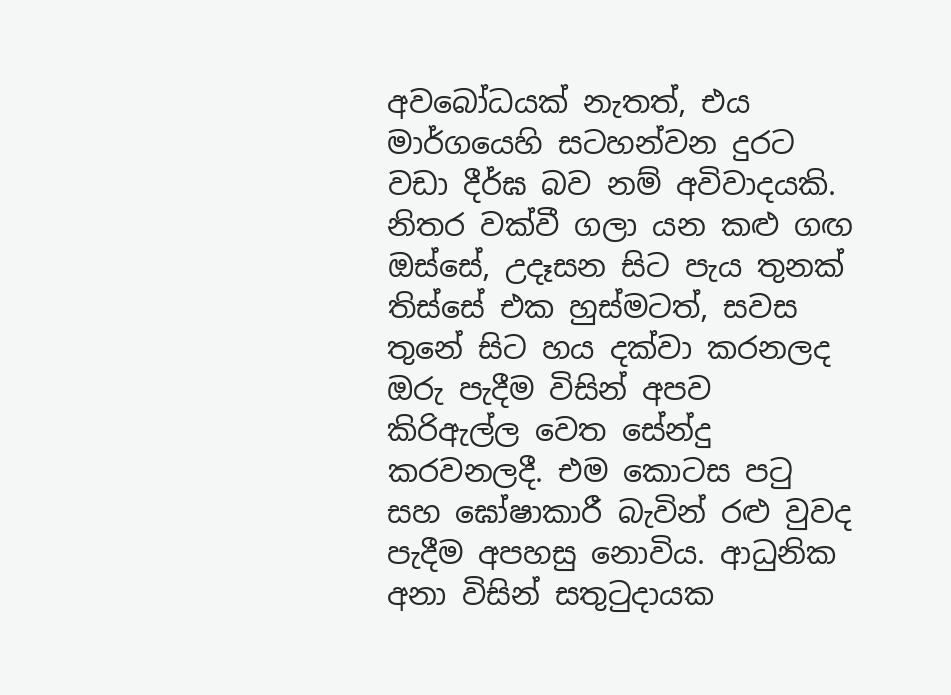අවබෝධයක් නැතත්, එය මාර්ගයෙහි සටහන්වන දුරට වඩා දීර්ඝ බව නම් අවිවාදයකි. නිතර වක්වී ගලා යන කළු ගඟ ඔස්සේ, උදෑසන සිට පැය තුනක් තිස්සේ එක හුස්මටත්, සවස තුනේ සිට හය දක්වා කරනලද ඔරු පැදීම විසින් අපව කිරිඇල්ල වෙත සේන්දු කරවනලදී. එම කොටස පටු සහ ඝෝෂාකාරී බැවින් රළු වුවද පැදීම අපහසු නොවිය. ආධුනික අනා විසින් සතුටුදායක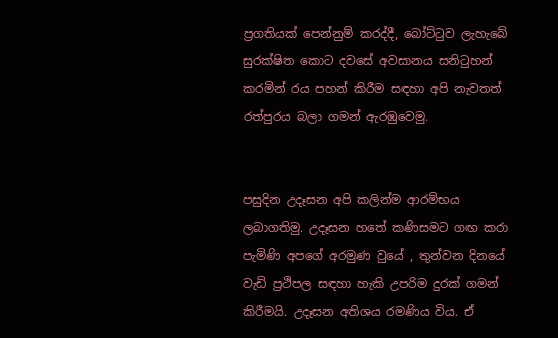ප්‍රගතියක් පෙන්නුම් කරද්දී, බෝට්ටුව ලැහැබේ සුරක්ෂිත කොට දවසේ අවසානය සනිටුහන් කරමින් රය පහන් කිරීම සඳහා අපි නැවතත් රත්පුරය බලා ගමන් ඇරඹුවෙමු.


පසුදින උදෑසන අපි කලින්ම ආරම්භය ලබාගතිමු. උදෑසන හතේ කණිසමට ගඟ කරා පැමිණි අපගේ අරමුණ වුයේ , තුන්වන දිනයේ වැඩි ප්‍රථිපල සඳහා හැකි උපරිම දුරක් ගමන් කිරීමයි. උදෑසන අතිශය රමණිය විය. ඒ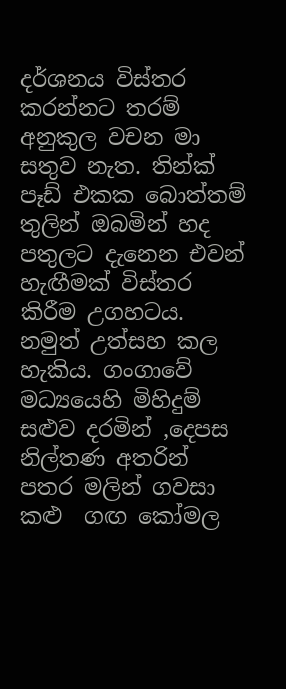දර්ශනය විස්තර කරන්නට තරම් අනුකුල වචන මා සතුව නැත. තින්ක් පෑඩ් එකක බොත්තම් තුලින් ඔබමින් හද පතුලට දැනෙන එවන් හැඟීමක් විස්තර කිරීම උගහටය. නමුත් උත්සහ කල හැකිය. ගංගාවේ මධ්‍යයෙහි මිහිදුම් සළුව දරමින් ,දෙපස නිල්තණ අතරින් පතර මලින් ගවසා කළු  ගඟ කෝමල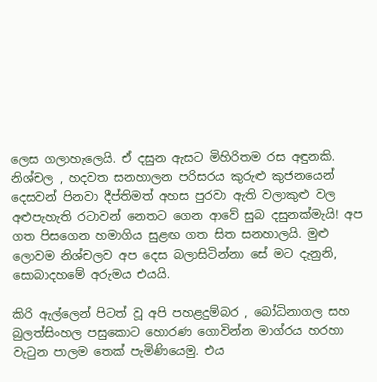ලෙස ගලාහැලෙයි. ඒ දසුන ඇසට මිහිරිතම රස අඳුනකි. නිශ්චල , හදවත සනහාලන පරිසරය කුරුළු කුජනයෙන් දෙසවන් පිනවා දීප්තිමත් අහස පුරවා ඇති වලාකුළු වල අළුපැහැති රටාවන් නෙතට ගෙන ආවේ සුබ දසුනක්මැයි! අප ගත පිසගෙන හමාගිය සුළඟ ගත සිත සනහාලයි. මුළු ලොවම නිශ්චලව අප දෙස බලාසිටින්නා සේ මට දැනුනි, සොබාදහමේ අරුමය එයයි.

කිරි ඇල්ලෙන් පිටත් වූ අපි පහළදුම්බර , බෝධිනාගල සහ බුලත්සිංහල පසුකොට හොරණ ගොවින්න මාග්රය හරහා වැටුන පාලම තෙක් පැමිණියෙමු. එය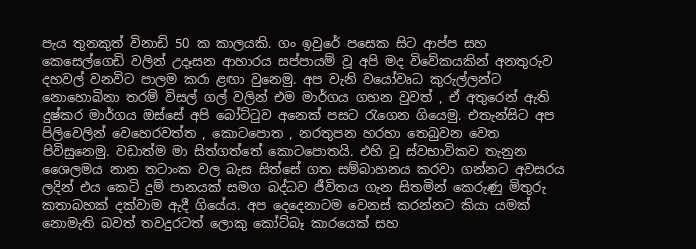පැය තුනකුත් විනාඩි 50 ක කාලයකි. ගං ඉවුරේ පසෙක සිට ආප්ප සහ කෙසෙල්ගෙඩි වලින් උදෑසන ආහාරය සප්පායම් වූ අපි මද විවේකයකින් අනතුරුව දහවල් වනවිට පාලම කරා ළඟා වුනෙමු. අප වැනි වයෝවෘධ කුරුල්ලන්ට නොහොබිනා තරම් විසල් ගල් වලින් එම මාර්ගය ගහන වුවත් , ඒ අතුරෙන් ඇති දුෂ්කර මාර්ගය ඔස්සේ අපි බෝට්ටුව අනෙක් පසට රැගෙන ගියෙමු. එතැන්සිට අප පිලිවෙලින් වෙහෙරවත්ත , කොටපොත , නරතුපන හරහා තෙබුවන වෙත පිවිසුනෙමු. වඩාත්ම මා සිත්ගත්තේ කොටපොතයි. එහි වූ ස්වභාවිකව තැනුන ශෛලමය නාන තටාංක වල බැස සිත්සේ ගත සම්බාහනය කරවා ගන්නට අවසරය ලදින් එය කෙටි දුම් පානයක් සමග බද්ධව ජීවිතය ගැන සිතමින් කෙරුණු මිතුරු කතාබහක් දක්වාම ඇදී ගියේය. අප දෙදෙනාටම වෙනස් කරන්නට කියා යමක් නොමැති බවත් තවදුරටත් ලොකු කෝට්බෑ කාරයෙක් සහ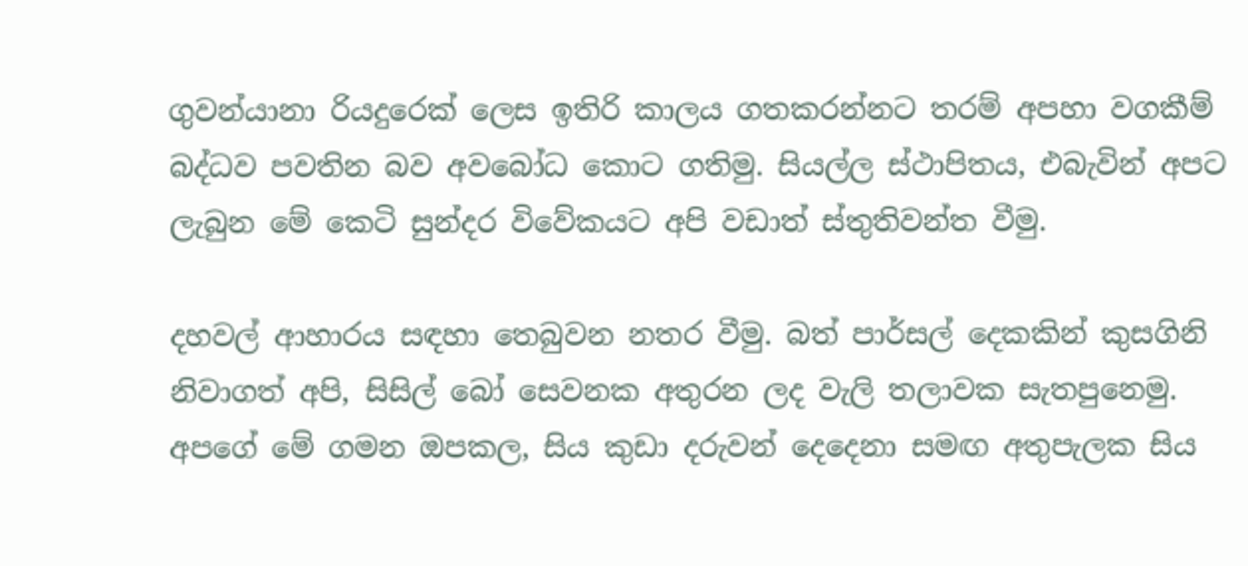ගුවන්යානා රියදුරෙක් ලෙස ඉතිරි කාලය ගතකරන්නට තරම් අපහා වගකීම් බද්ධව පවතින බව අවබෝධ කොට ගතිමු. සියල්ල ස්ථාපිතය, එබැවින් අපට ලැබුන මේ කෙටි සුන්දර විවේකයට අපි වඩාත් ස්තුතිවන්ත වීමු.

දහවල් ආහාරය සඳහා තෙබුවන නතර වීමු. බත් පාර්සල් දෙකකින් කුසගිනි නිවාගත් අපි, සිසිල් බෝ සෙවනක අතුරන ලද වැලි තලාවක සැතපුනෙමු. අපගේ මේ ගමන ඔපකල, සිය කුඩා දරුවන් දෙදෙනා සමඟ අතුපැලක සිය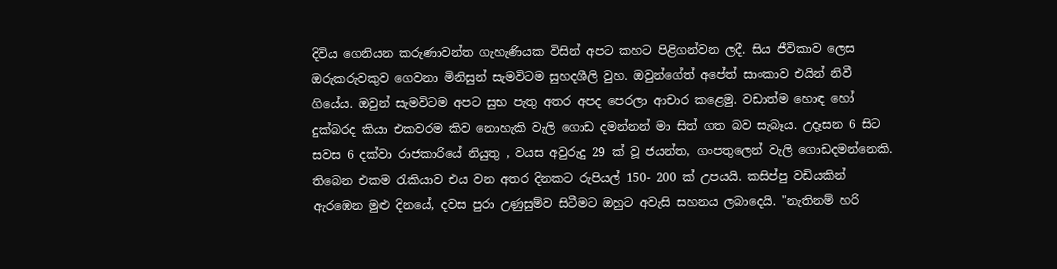දිවිය ගෙනියන කරුණාවන්ත ගැහැණියක විසින් අපට කහට පිළිගන්වන ලදී. සිය ජීවිකාව ලෙස ඔරුකරුවකුව ගෙවනා මිනිසුන් සැමවිටම සුහදශීලි වුහ. ඔවුන්ගේත් අපේත් සාංකාව එයින් නිවී ගියේය. ඔවුන් සැමවිටම අපට සුභ පැතු අතර අපද පෙරලා ආචාර කළෙමු. වඩාත්ම හොඳ හෝ දුක්බරද කියා එකවරම කිව නොහැකි වැලි ගොඩ දමන්නන් මා සිත් ගත බව සැබෑය. උදෑසන 6 සිට සවස 6 දක්වා රාජකාරියේ නියුතු , වයස අවුරුදු 29 ක් වූ ජයන්ත, ගංපතුලෙන් වැලි ගොඩදමන්නෙකි. තිබෙන එකම රැකියාව එය වන අතර දිනකට රුපියල් 150- 200 ක් උපයයි. කසිප්පු වඩියකින් ඇරඹෙන මුළු දිනයේ, දවස පුරා උණුසුම්ව සිටීමට ඔහුට අවැසි සහනය ලබාදෙයි. "නැතිනම් හරි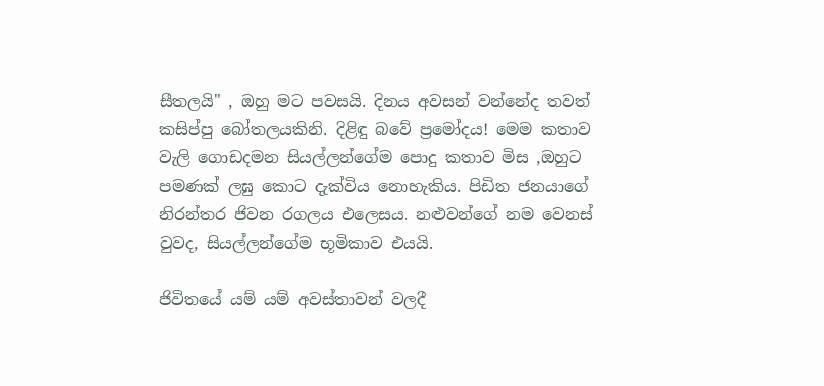සීතලයි" , ඔහු මට පවසයි. දිනය අවසන් වන්නේද තවත් කසිප්පු බෝතලයකිනි. දිළිඳු බවේ ප්‍රමෝදය! මෙම කතාව වැලි ගොඩදමන සියල්ලන්ගේම පොදු කතාව මිස ,ඔහුට පමණක් ලඝු කොට දැක්විය නොහැකිය. පිඩිත ජනයාගේ නිරන්තර ජිවන රගලය එලෙසය. නළුවන්ගේ නම වෙනස් වුවද, සියල්ලන්ගේම භූමිකාව එයයි.

ජිවිතයේ යම් යම් අවස්තාවන් වලදී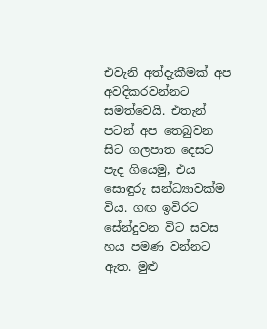එවැනි අත්දැකීමක් අප අවදිකරවන්නට සමත්වෙයි. එතැන් පටන් අප තෙබුවන සිට ගලපාත දෙසට පැද ගියෙමු, එය සොඳුරු සන්ධ්‍යාවක්ම විය. ගඟ ඉවිරට සේන්දුවන විට සවස හය පමණ වන්නට ඇත. මුළු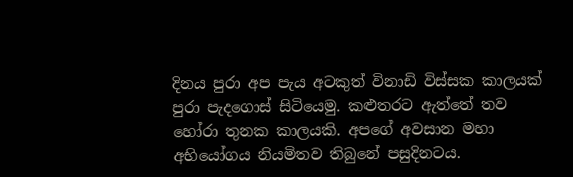දිනය පුරා අප පැය අටකුත් විනාඩි විස්සක කාලයක් පුරා පැදගොස් සිටියෙමු. කළුතරට ඇත්තේ තව හෝරා තුනක කාලයකි. අපගේ අවසාන මහා අභියෝගය නියමිතව තිබුනේ පසුදිනටය.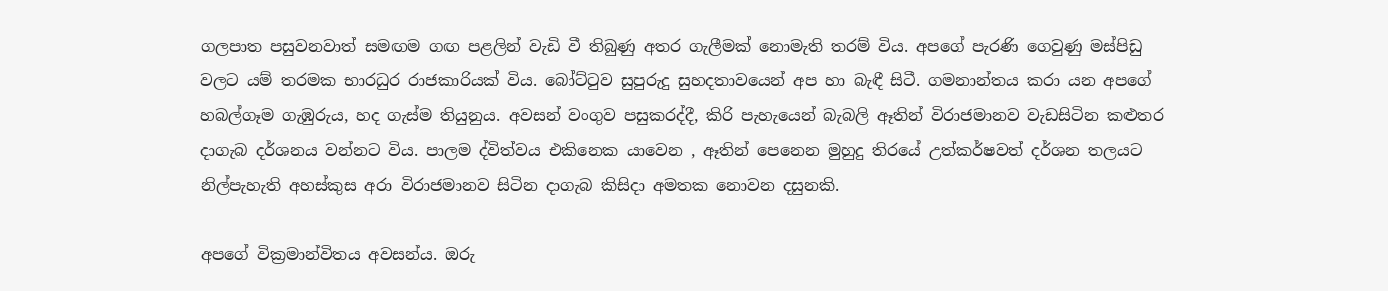ගලපාත පසුවනවාත් සමඟම ගඟ පළලින් වැඩි වී තිබුණු අතර ගැලීමක් නොමැති තරම් විය. අපගේ පැරණි ගෙවුණු මස්පිඩු වලට යම් තරමක භාරධුර රාජකාරියක් විය. බෝට්ටුව සුපුරුදු සුහදතාවයෙන් අප හා බැඳී සිටී. ගමනාන්තය කරා යන අපගේ හබල්ගෑම ගැඹුරුය, හද ගැස්ම තියුනුය. අවසන් වංගුව පසුකරද්දී, කිරි පැහැයෙන් බැබලි ඈතින් විරාජමානව වැඩසිටින කළුතර දාගැබ දර්ශනය වන්නට විය. පාලම ද්විත්වය එකිනෙක යාවෙන , ඈතින් පෙනෙන මුහුදු තිරයේ උත්කර්ෂවත් දර්ශන තලයට නිල්පැහැති අහස්කුස අරා විරාජමානව සිටින දාගැබ කිසිදා අමතක නොවන දසුනකි.

අපගේ වික්‍රමාන්විතය අවසන්ය. ඔරු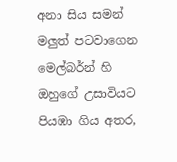අනා සිය සමන් මලුත් පටවාගෙන මෙල්බර්න් හි ඔහුගේ උසාවියට පියඹා ගිය අතර,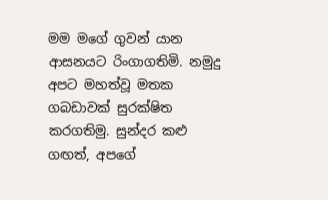මම මගේ ගුවන් යාන ආසනයට රිංගාගතිමි. නමුදු අපට මහත්වූ මතක ගබඩාවක් සුරක්ෂිත කරගතිමු. සුන්දර කළු ගඟත්, අපගේ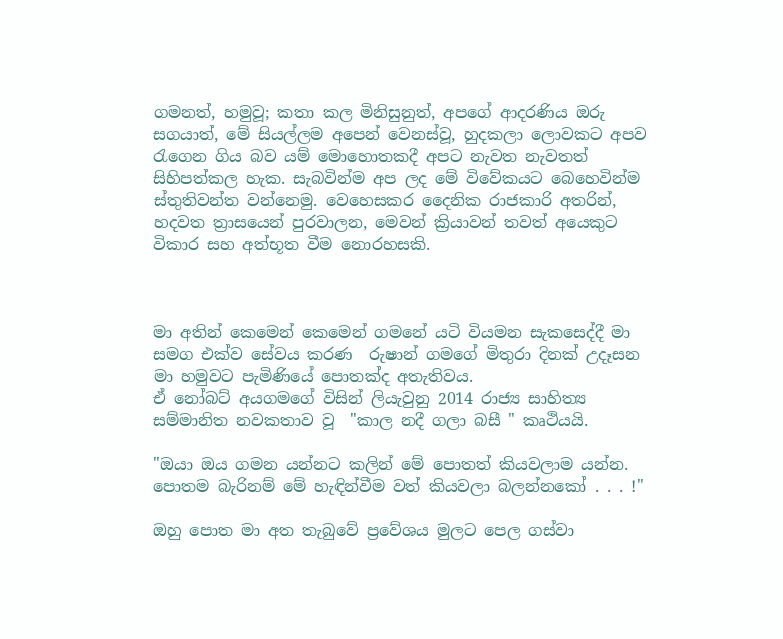ගමනත්, හමුවූ; කතා කල මිනිසුනුත්, අපගේ ආදරණිය ඔරු සගයාත්, මේ සියල්ලම අපෙන් වෙනස්වූ, හුදකලා ලොවකට අපව රැගෙන ගිය බව යම් මොහොතකදී අපට නැවත නැවතත් සිහිපත්කල හැක. සැබවින්ම අප ලද මේ විවේකයට බෙහෙවින්ම ස්තුතිවන්ත වන්නෙමු. වෙහෙසකර දෛනික රාජකාරි අතරින්, හදවත ත්‍රාසයෙන් පුරවාලන, මෙවන් ක්‍රියාවන් තවත් අයෙකුට විකාර සහ අත්භූත වීම නොරහසකි.



මා අතින් කෙමෙන් කෙමෙන් ගමනේ යටි වියමන සැකසෙද්දී මා සමග එක්ව සේවය කරණ  රුෂාන් ගමගේ මිතුරා දිනක් උදෑසන මා හමුවට පැමිණියේ පොතක්ද අතැතිවය.
ඒ නෝබට් අයගමගේ විසින් ලියැවුනු 2014 රාජ්‍ය සාහිත්‍ය සම්මානිත නවකතාව වූ  "කාල නදී ගලා බසී " කෘථියයි.

"ඔයා ඔය ගමන යන්නට කලින් මේ පොතත් කියවලාම යන්න. පොතම බැරිනම් මේ හැඳින්වීම වත් කියවලා බලන්නකෝ . . . !"

ඔහු පොත මා අත තැබුවේ ප්‍රවේශය මුලට පෙල ගස්වා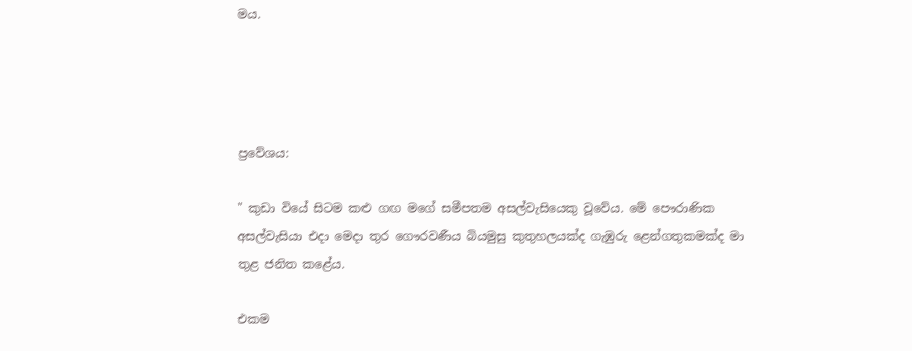මය.




ප්‍රවේශය:

" කුඩා වියේ සිටම කළු ගඟ මගේ සමීපතම අසල්වැසියෙකු වූවේය. මේ පෞරාණික අසල්වැසියා එදා මෙදා තුර ගෞරවණීය බියමුසු කුතුහලයක්ද ගැඹුරු ළෙන්ගතුකමක්ද මා තුළ ජනිත කළේය.

එකම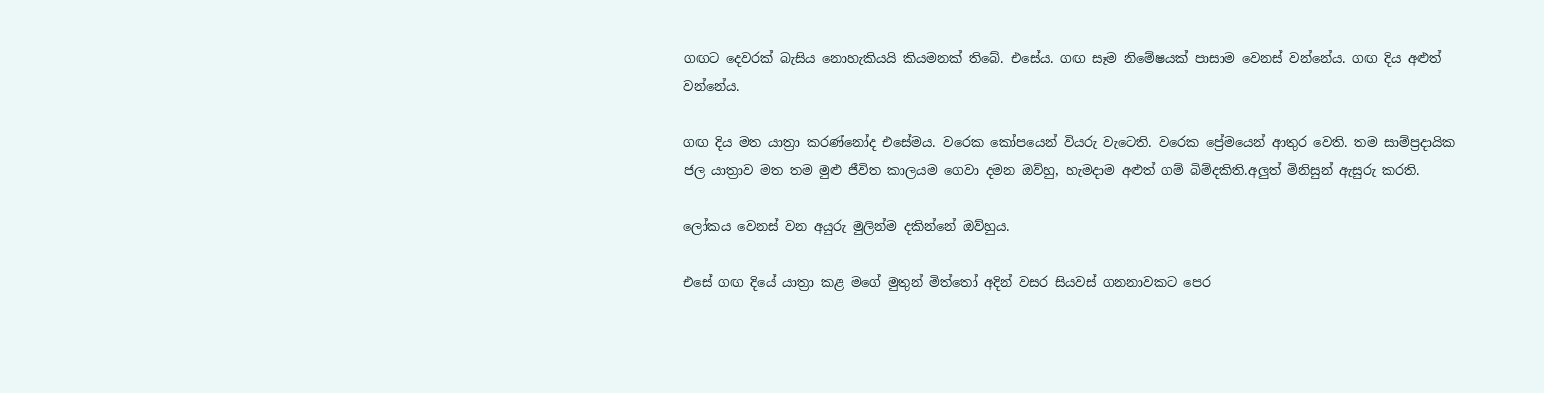ගඟට දෙවරක් බැසිය නොහැකියයි කියමනක් තිබේ. එසේය. ගඟ සෑම නිමේෂයක් පාසාම වෙනස් වන්නේය. ගඟ දිය අළුත් වන්නේය.

ගඟ දිය මත යාත්‍රා කරණ්නෝද එසේමය. වරෙක කෝපයෙන් වියරු වැටෙති. වරෙක ප්‍රේමයෙන් ආතුර වෙති. තම සාම්ප්‍රදායික ජල යාත්‍රාව මත තම මුළු ජීවිත කාලයම ගෙවා දමන ඔව්හු, හැමදාම අළුත් ගම් බිම්දකිති.අලුත් මිනිසුන් ඇසුරු කරති.

ලෝකය වෙනස් වන අයුරු මුලින්ම දකින්නේ ඔව්හුය.

එසේ ගඟ දියේ යාත්‍රා කළ මගේ මුතුන් මිත්තෝ අදින් වසර සියවස් ගනනාවකට පෙර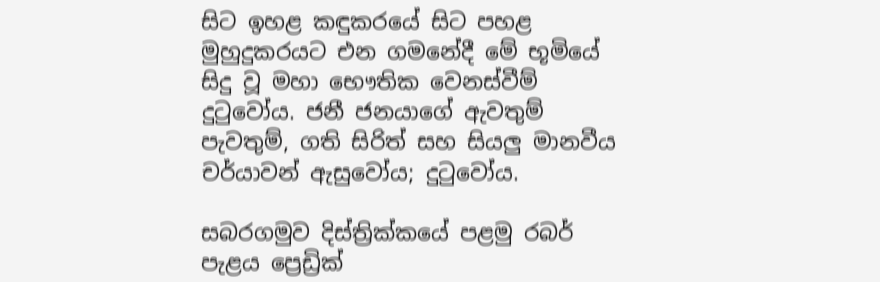සිට ඉහළ කඳුකරයේ සිට පහළ මුහුදුකරයට එන ගමනේදී මේ භූමියේ සිදු වූ මහා භෞතික වෙනස්වීම් දුටුවෝය. ජනී ජනයාගේ ඇවතුම් පැවතුම්, ගති සිරිත් සහ සියලු මානවීය චර්යාවන් ඇසුවෝය; දුටුවෝය.

සබරගමුව දිස්ත්‍රික්කයේ පළමු රබර් පැළය ප්‍රෙඩ්‍රික්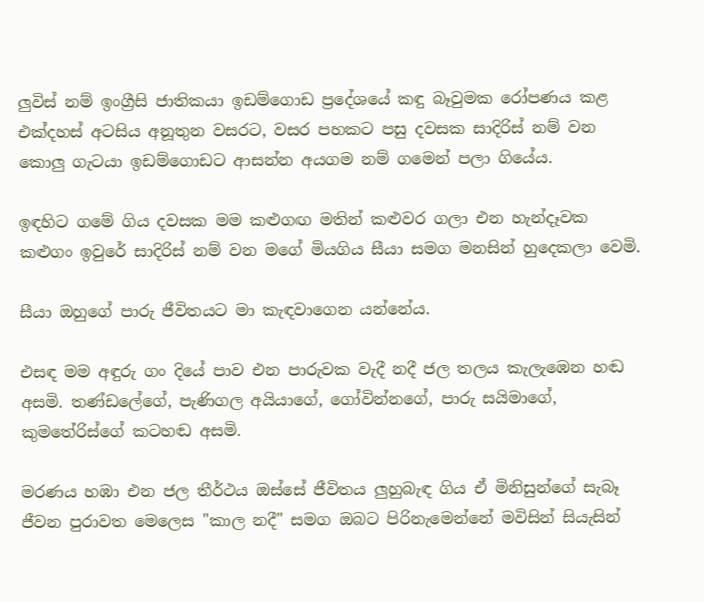ලුවිස් නම් ඉංග්‍රීසි ජාතිකයා ඉඩම්ගොඩ ප්‍රදේශයේ කඳු බෑවුමක රෝපණය කළ එක්දහස් අටසිය අනූතුන වසරට, වසර පහකට පසු දවසක සාදිරිස් නම් වන කොලු ගැටයා ඉඩම්ගොඩට ආසන්න අයගම නම් ගමෙන් පලා ගියේය.

ඉඳහිට ගමේ ගිය දවසක මම කළුගඟ මතින් කළුවර ගලා එන හැන්දෑවක කළුගං ඉවුරේ සාදිරිස් නම් වන මගේ මියගිය සීයා සමග මනසින් හුදෙකලා වෙමි.

සීයා ඔහුගේ පාරු ජීවිතයට මා කැඳවාගෙන යන්නේය.

එසඳ මම අඳුරු ගං දියේ පාව එන පාරුවක වැදී නදී ජල තලය කැලැඹෙන හඬ අසමි. තණ්ඩලේගේ, පැණිගල අයියාගේ, ගෝවින්නගේ, පාරු සයිමාගේ, කුමතේරිස්ගේ කටහඬ අසමි.

මරණය හඹා එන ජල තීර්ථය ඔස්සේ ජීවිතය ලුහුබැඳ ගිය ඒ මිනිසුන්ගේ සැබෑ ජීවන පුරාවත මෙලෙස "කාල නදී" සමග ඔබට පිරිනැමෙන්නේ මවිසින් සියැසින්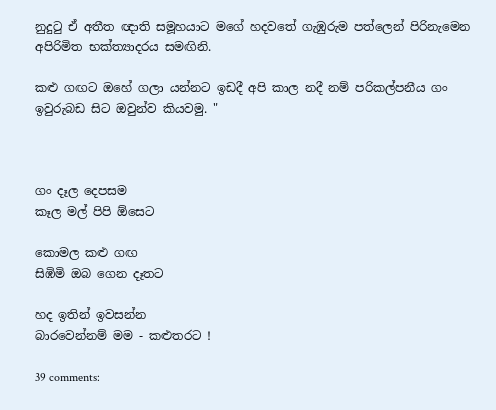නුදුටු ඒ අතීත ඥාති සමූහයාට මගේ හදවතේ ගැඹුරුම පත්ලෙන් පිරිනැමෙන අපිරිමිත භක්ත්‍යාදරය සමඟිනි.

කළු ගඟට ඔහේ ගලා යන්නට ඉඩදී අපි කාල නදී නම් පරිකල්පනීය ගං ඉවුරුබඩ සිට ඔවුන්ව කියවමු. "



ගං දෑල දෙපසම
කෑල මල් පිපි ඕසෙට

කොමල කළු ගඟ
සිඹිමි ඔබ ගෙන දෑතට

හද ඉතින් ඉවසන්න
බාරවෙන්නම් මම - කළුතරට !

39 comments: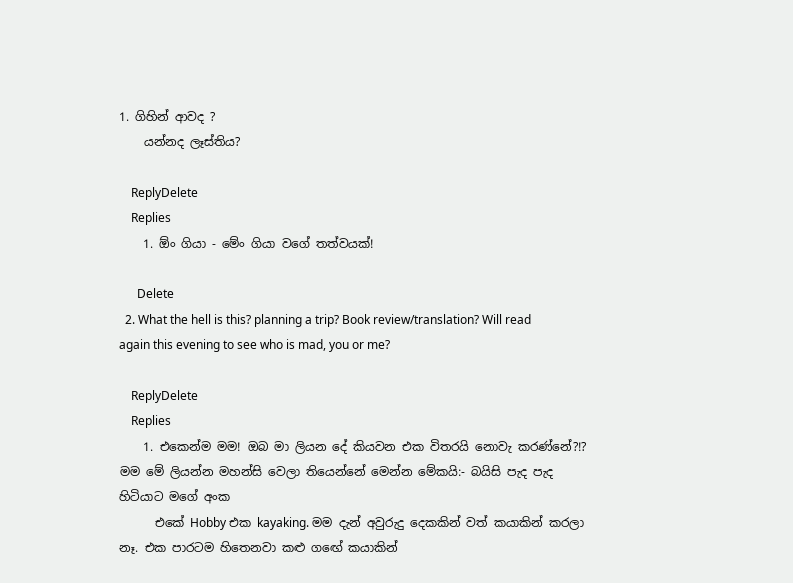1. ගිහින් ආවද ?
    යන්නද ලෑස්තිය?

    ReplyDelete
    Replies
    1. ඕං ගියා - මේං ගියා වගේ තත්වයක්!

      Delete
  2. What the hell is this? planning a trip? Book review/translation? Will read again this evening to see who is mad, you or me?

    ReplyDelete
    Replies
    1. එකෙන්ම මම! ඔබ මා ලියන දේ කියවන එක විතරයි නොවැ කරණ්නේ?!? මම මේ ලියන්න මහන්සි වෙලා තියෙන්නේ මෙන්න මේකයි:- බයිසි පැද පැද හිටියාට මගේ අංක
      එකේ Hobby එක kayaking. මම දැන් අවුරුදු දෙකකින් වත් කයාකින් කරලා නෑ. එක පාරටම හිතෙනවා කළු ගඟේ කයාකින්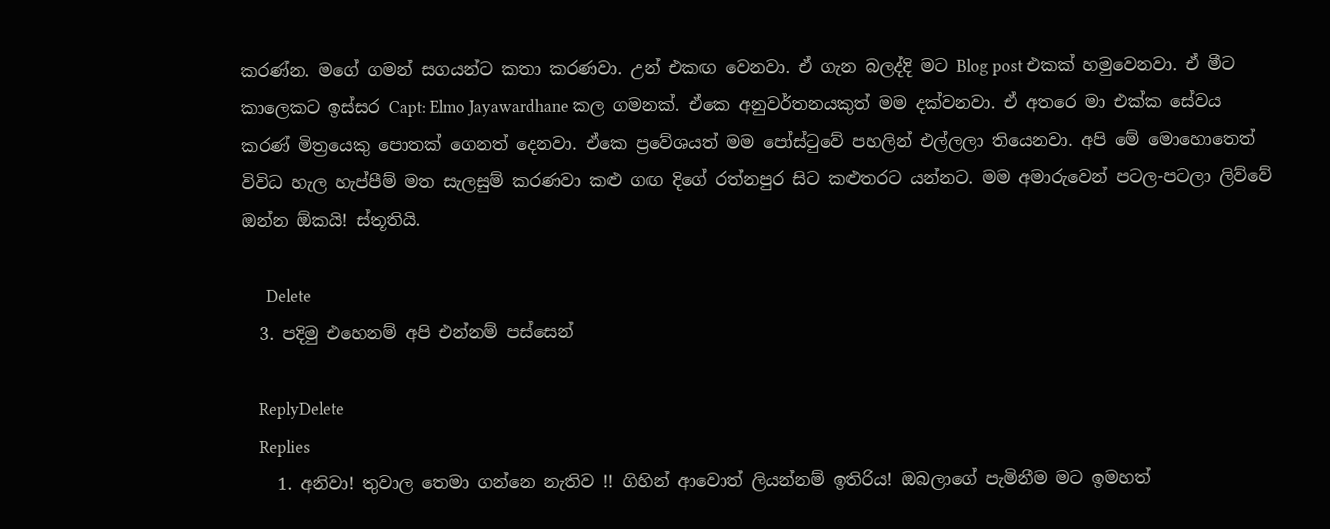කරණ්න. මගේ ගමන් සගයන්ට කතා කරණවා. උන් එකඟ වෙනවා. ඒ ගැන බලද්දි මට Blog post එකක් හමුවෙනවා. ඒ මීට කාලෙකට ඉස්සර Capt: Elmo Jayawardhane කල ගමනක්. ඒකෙ අනුවර්තනයකුත් මම දක්වනවා. ඒ අතරෙ මා එක්ක සේවය කරණ් මිත්‍රයෙකු පොතක් ගෙනත් දෙනවා. ඒකෙ ප්‍රවේශයත් මම පෝස්ටුවේ පහලින් එල්ලලා තියෙනවා. අපි මේ මොහොතෙත් විවිධ හැල හැප්පීම් මත සැලසුම් කරණවා කළු ගඟ දිගේ රත්නපුර සිට කළුතරට යන්නට. මම අමාරුවෙන් පටල-පටලා ලිව්වේ ඔන්න ඕකයි! ස්තූතියි.

      Delete
  3. පදිමු එහෙනම් අපි එන්නම් පස්සෙන්

    ReplyDelete
    Replies
    1. අනිවා! තුවාල තෙමා ගන්නෙ නැතිව !! ගිහින් ආවොත් ලියන්නම් ඉතිරිය! ඔබලාගේ පැමිනීම මට ඉමහත්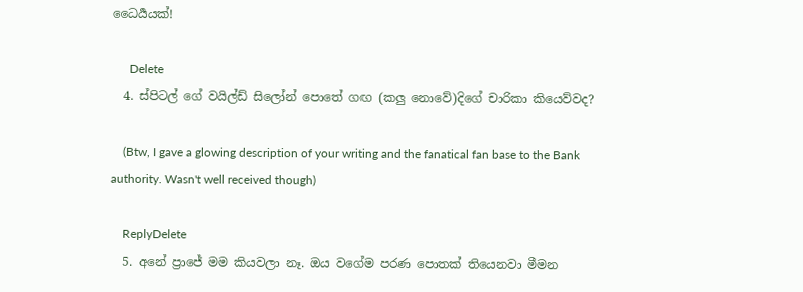ධෛර්‍යයක්!

      Delete
  4. ස්පිටල් ගේ වයිල්ඩ් සිලෝන් පොතේ ගඟ (කලු නොවේ)දිගේ චාරිකා කියෙව්වද?

    (Btw, I gave a glowing description of your writing and the fanatical fan base to the Bank authority. Wasn't well received though)

    ReplyDelete
  5. අනේ ප්‍රාජේ මම කියවලා නෑ. ඔය වගේම පරණ පොතක් තියෙනවා මීමන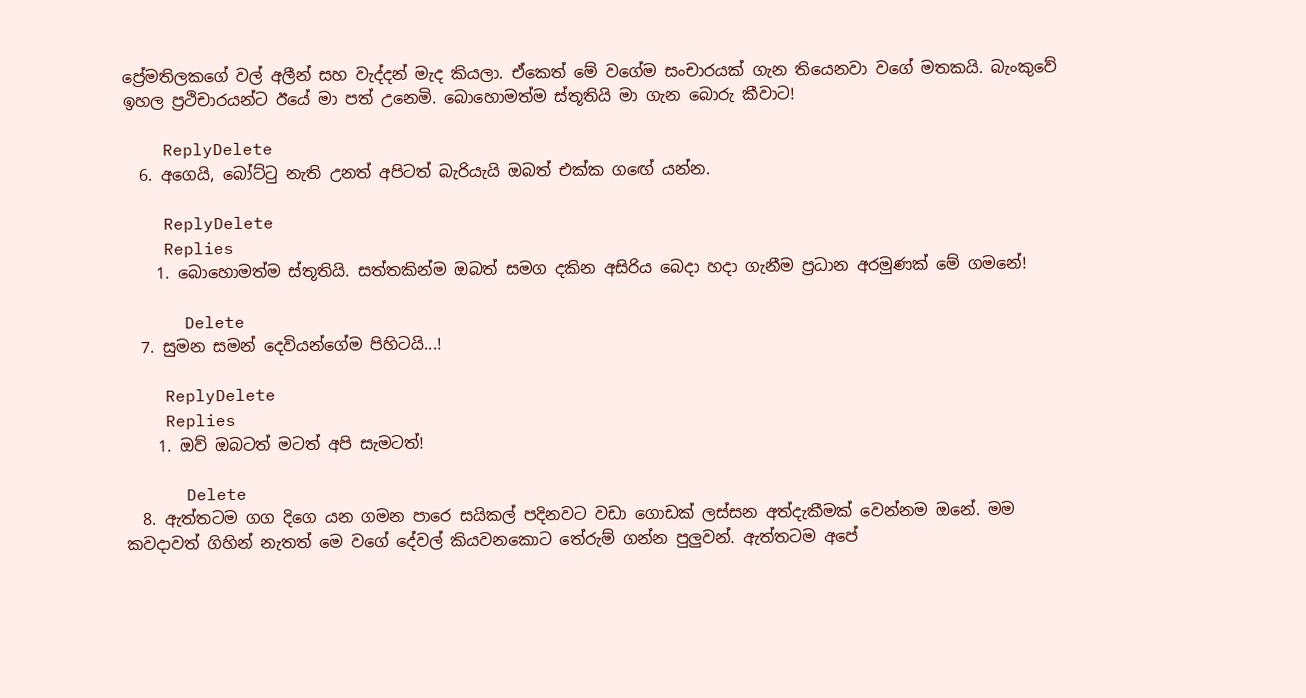ප්‍රේමතිලකගේ වල් අලීන් සහ වැද්දන් මැද කියලා. ඒකෙත් මේ වගේම සංචාරයක් ගැන තියෙනවා වගේ මතකයි. බැංකුවේ ඉහල ප්‍රථිචාරයන්ට ඊයේ මා පත් උනෙමි. බොහොමත්ම ස්තූතියි මා ගැන බොරු කීවාට!

    ReplyDelete
  6. අගෙයි, බෝට්ටු නැති උනත් අපිටත් බැරියැයි ඔබත් එක්ක ගඟේ යන්න.

    ReplyDelete
    Replies
    1. බොහොමත්ම ස්තූතියි. සත්තකින්ම ඔබත් සමග දකින අසිරිය බෙදා හදා ගැනීම ප්‍රධාන අරමුණක් මේ ගමනේ!

      Delete
  7. සුමන සමන් දෙවියන්ගේම පිහිටයි...!

    ReplyDelete
    Replies
    1. ඔව් ඔබටත් මටත් අපි සැමටත්!

      Delete
  8. ඇත්තටම ගග දිගෙ යන ගමන පාරෙ සයිකල් පදිනවට වඩා ගොඩක් ලස්සන අත්දැකීමක් වෙන්නම ඔනේ. මම කවදාවත් ගිහින් නැතත් මෙ වගේ දේවල් කියවනකොට තේරුම් ගන්න පුලුවන්. ඇත්තටම අපේ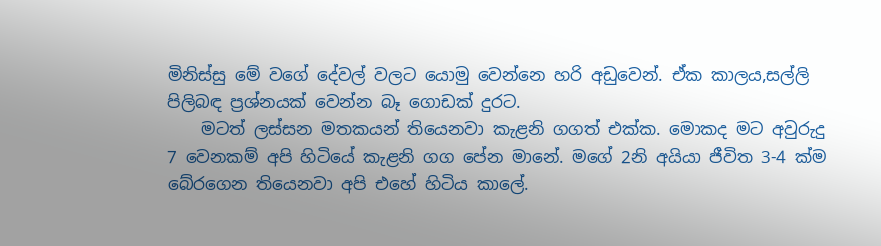මිනිස්සු මේ වගේ දේවල් වලට යොමු වෙන්නෙ හරි අඩුවෙන්. ඒක කාලය,සල්ලි පිලිබඳ ප්‍රශ්නයක් වෙන්න බෑ ගොඩක් දුරට.
    මටත් ලස්සන මතකයන් තියෙනවා කැළනි ගගත් එක්ක. මොකද මට අවුරුදු 7 වෙනකම් අපි හිටියේ කැළනි ගග පේන මානේ. මගේ 2නි අයියා ජීවිත 3-4 ක්ම බේරගෙන තියෙනවා අපි එහේ හිටිය කාලේ.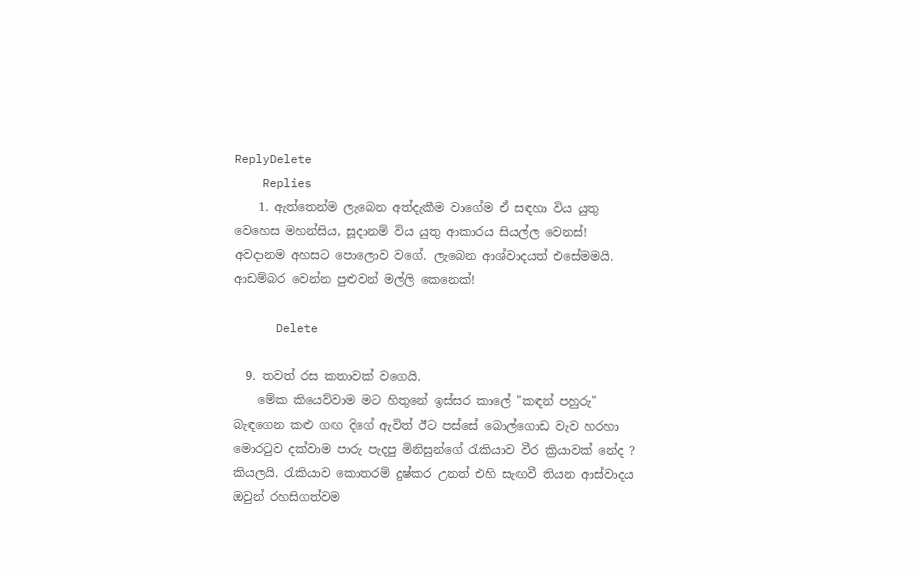ReplyDelete
    Replies
    1. ඇත්තෙන්ම ලැබෙන අත්දැකීම වාගේම ඒ සඳහා විය යුතු වෙහෙස මහන්සිය, සූදානම් විය යුතු ආකාරය සියල්ල වෙනස්! අවදානම අහසට පොලොව වගේ. ලැබෙන ආශ්වාදයත් එසේමමයි. ආඩම්බර වෙන්න පුළුවන් මල්ලි කෙනෙක්!

      Delete

  9. තවත් රස කතාවක් වගෙයි.
    මේක කියෙව්වාම මට හිතුනේ ඉස්සර කාලේ "කඳන් පහුරු" බැඳගෙන කළු ගඟ දිගේ ඇවිත් ඊට පස්සේ බොල්ගොඩ වැව හරහා මොරටුව දක්වාම පාරු පැදපු මිනිසුන්ගේ රැකියාව වීර ක්‍රියාවක් නේද ? කියලයි. රැකියාව කොතරම් දුෂ්කර උනත් එහි සැඟවී තියන ආස්වාදය ඔවුන් රහසිගත්වම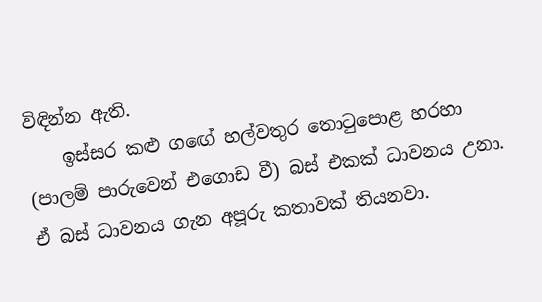විඳින්න ඇති.
    ඉස්සර කළු ගඟේ හල්වතුර තොටුපොළ හරහා (පාලම් පාරුවෙන් එගොඩ වී) බස් එකක් ධාවනය උනා. ඒ බස් ධාවනය ගැන අපූරු කතාවක් තියනවා.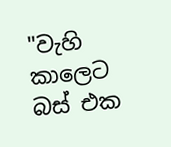"වැහි කාලෙට බස් එක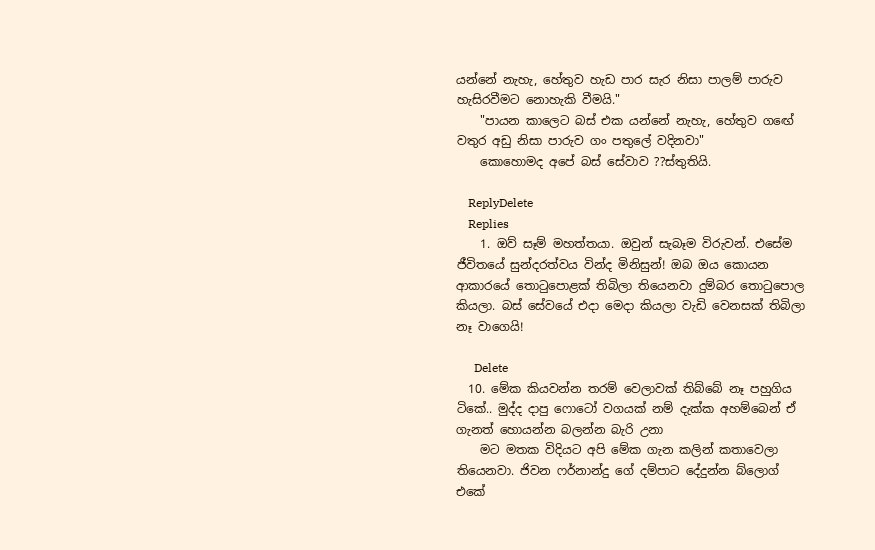යන්නේ නැහැ, හේතුව හැඩ පාර සැර නිසා පාලම් පාරුව හැසිරවීමට නොහැකි වීමයි."
    "පායන කාලෙට බස් එක යන්නේ නැහැ, හේතුව ගඟේ වතුර අඩු නිසා පාරුව ගං පතුලේ වදිනවා"
    කොහොමද අපේ බස් සේවාව ??ස්තුතියි.

    ReplyDelete
    Replies
    1. ඔව් සෑම් මහත්තයා. ඔවුන් සැබෑම විරුවන්. එසේම ජීවිතයේ සුන්දරත්වය වින්ද මිනිසුන්! ඔබ ඔය කොයන ආකාරයේ තොටුපොළක් තිබිලා තියෙනවා දුම්බර තොටුපොල කියලා. බස් සේවයේ එදා මෙදා කියලා වැඩි වෙනසක් තිබිලා නෑ වාගෙයි!

      Delete
  10. මේක කියවන්න තරම් වෙලාවක් තිබ්බේ නෑ පහුගිය ටිකේ.. මුද්ද දාපු ෆොටෝ වගයක් නම් දැක්ක අහම්බෙන් ඒ ගැනත් හොයන්න බලන්න බැරි උනා
    මට මතක විදියට අපි මේක ගැන කලින් කතාවෙලා තියෙනවා. ජිවන ෆර්නාන්දු ගේ දම්පාට දේදුන්න බ්ලොග් එකේ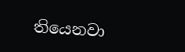තියෙනවා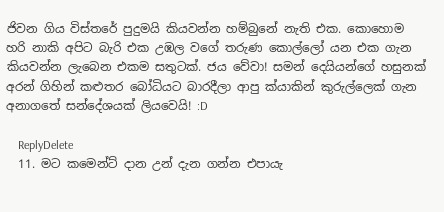ජිවන ගිය විස්තරේ පුදුමයි කියවන්න හම්බුනේ නැති එක. කොහොම හරි නාකි අපිට බැරි එක උඹල වගේ තරුණ කොල්ලෝ යන එක ගැන කියවන්න ලැබෙන එකම සතුටක්. ජය වේවා! සමන් දෙයියන්ගේ හසුනක් අරන් ගිහින් කළුතර බෝධියට බාරදීලා ආපු ක්යාකින් කුරුල්ලෙක් ගැන අනාගතේ සන්දේශයක් ලියවෙයි! :D

    ReplyDelete
  11. මට කමෙන්ට් දාන උන් දැන ගන්න එපායැ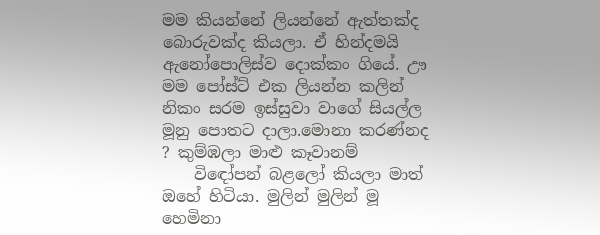මම කියන්නේ ලියන්නේ ඇත්තක්ද බොරුවක්ද කියලා. ඒ හින්දමයි ඇනෝපොලිස්ව දොක්කං ගියේ. ඌ මම පෝස්‍ට් එක ලියන්න කලින් නිකං සරම ඉස්සුවා වාගේ සියල්ල මූනු පොතට දාලා.මොනා කරණ්නද ? කුම්ඹලා මාළු කෑවානම්
    විඳෝපන් බළලෝ කියලා මාත් ඔහේ හිටියා. මුලින් මුලින් මූ හෙමිනා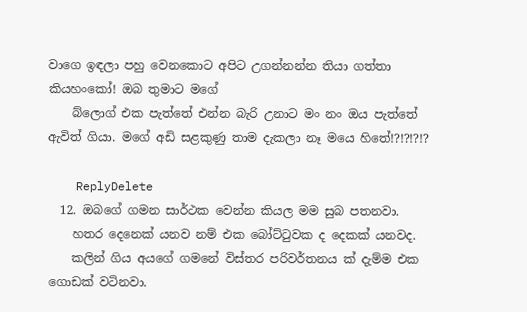වාගෙ ඉඳලා පහු වෙනකොට අපිට උගන්නන්න තියා ගත්තා කියහංකෝ! ඔබ තුමාට මගේ
    බ්ලොග් එක පැත්තේ එන්න බැරි උනාට මං නං ඔය පැත්තේ ඇවිත් ගියා. මගේ අඩි සළකුණු තාම දැකලා නෑ මයෙ හිතේ!?!?!?!?

    ReplyDelete
  12. ඔබගේ ගමන සාර්ථක වෙන්න කියල මම සුබ පතනවා.
    හතර දෙනෙක් යනව නම් එක බෝට්ටුවක ද දෙකක් යනවද.
    කලින් ගිය අයගේ ගමනේ විස්තර පරිවර්තනය ක් දැම්ම එක ගොඩක් වටිනවා.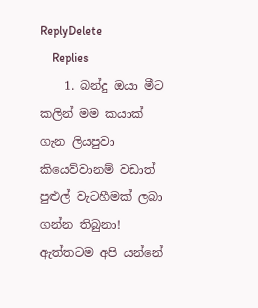ReplyDelete
    Replies
    1. බන්දු ඔයා මීට කලින් මම කයාක් ගැන ලියපුවා කියෙව්වානම් වඩාත් පුළුල් වැටහීමක් ලබා ගන්න තිබුනා! ඇත්තටම අපි යන්නේ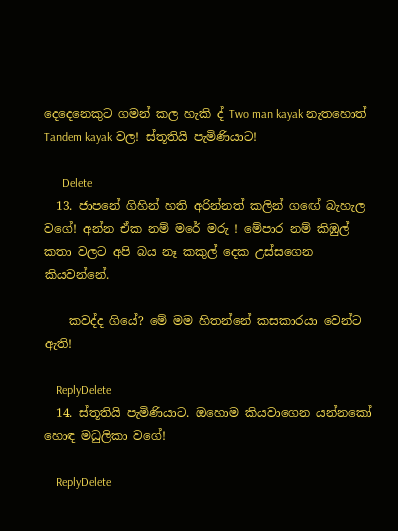දෙදෙනෙකුට ගමන් කල හැකි ද් Two man kayak නැතහොත් Tandem kayak වල! ස්තූතියි පැමිණියාට!

      Delete
  13. ජාපනේ ගිහින් හති අරින්නත් කලින් ගඟේ බැහැල වගේ! අන්න ඒක නම් මරේ මරු ! මේපාර නම් කිඹුල් කතා වලට අපි බය නෑ කකුල් දෙක උස්සගෙන කියවන්නේ.

    කවද්ද ගියේ? මේ මම හිතන්නේ කසකාරයා වෙන්ට ඇති!

    ReplyDelete
  14. ස්තූතියි පැමිණියාට. ඔහොම කියවාගෙන යන්නකෝ හොඳ මධුලිකා වගේ!

    ReplyDelete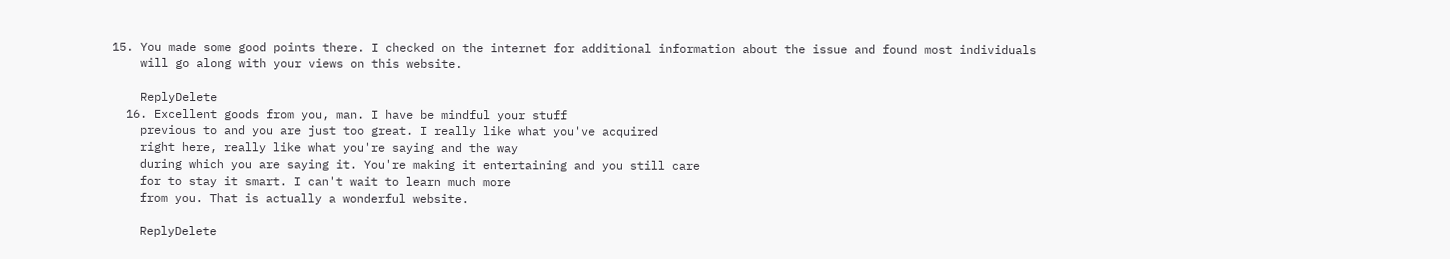15. You made some good points there. I checked on the internet for additional information about the issue and found most individuals
    will go along with your views on this website.

    ReplyDelete
  16. Excellent goods from you, man. I have be mindful your stuff
    previous to and you are just too great. I really like what you've acquired
    right here, really like what you're saying and the way
    during which you are saying it. You're making it entertaining and you still care
    for to stay it smart. I can't wait to learn much more
    from you. That is actually a wonderful website.

    ReplyDelete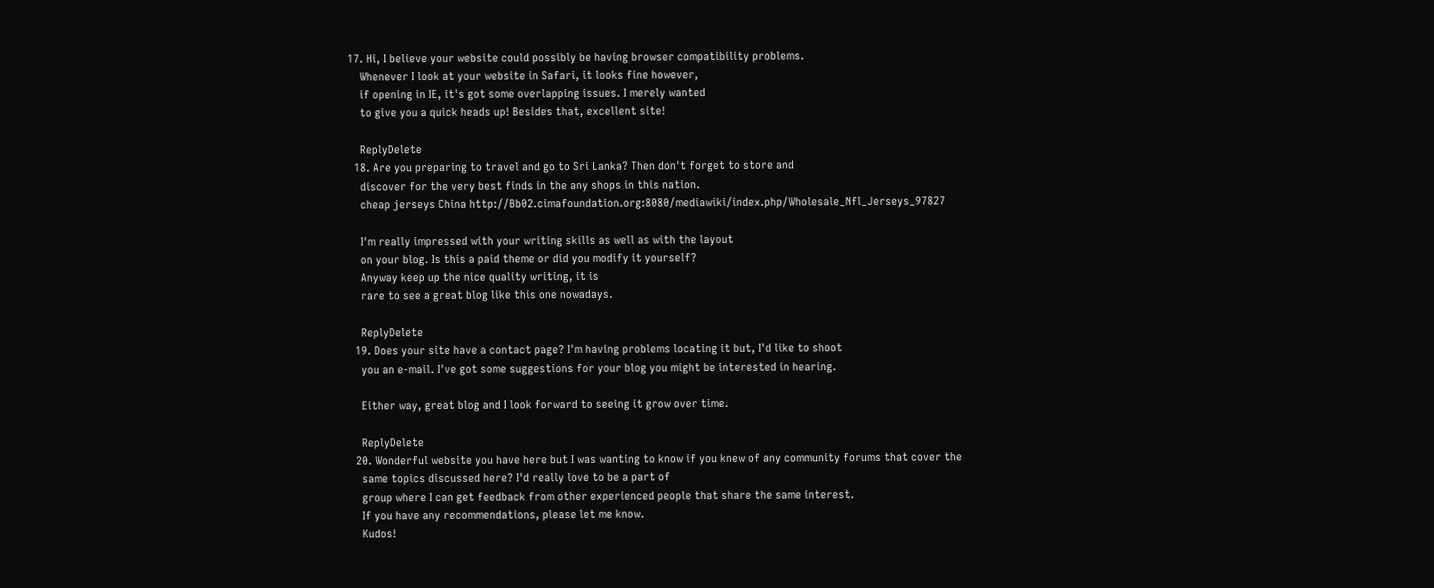17. Hi, I believe your website could possibly be having browser compatibility problems.
    Whenever I look at your website in Safari, it looks fine however,
    if opening in IE, it's got some overlapping issues. I merely wanted
    to give you a quick heads up! Besides that, excellent site!

    ReplyDelete
  18. Are you preparing to travel and go to Sri Lanka? Then don't forget to store and
    discover for the very best finds in the any shops in this nation.
    cheap jerseys China http://Bb02.cimafoundation.org:8080/mediawiki/index.php/Wholesale_Nfl_Jerseys_97827

    I'm really impressed with your writing skills as well as with the layout
    on your blog. Is this a paid theme or did you modify it yourself?
    Anyway keep up the nice quality writing, it is
    rare to see a great blog like this one nowadays.

    ReplyDelete
  19. Does your site have a contact page? I'm having problems locating it but, I'd like to shoot
    you an e-mail. I've got some suggestions for your blog you might be interested in hearing.

    Either way, great blog and I look forward to seeing it grow over time.

    ReplyDelete
  20. Wonderful website you have here but I was wanting to know if you knew of any community forums that cover the
    same topics discussed here? I'd really love to be a part of
    group where I can get feedback from other experienced people that share the same interest.
    If you have any recommendations, please let me know.
    Kudos!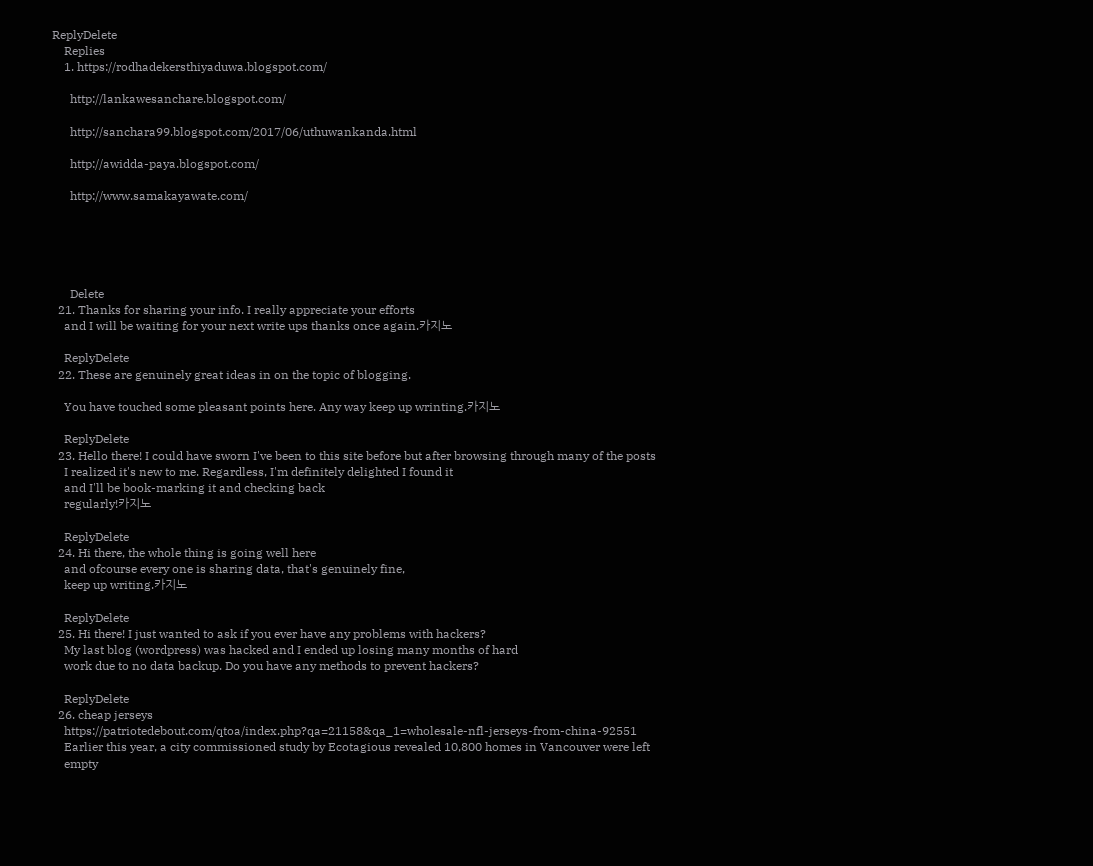ReplyDelete
    Replies
    1. https://rodhadekersthiyaduwa.blogspot.com/

      http://lankawesanchare.blogspot.com/

      http://sanchara99.blogspot.com/2017/06/uthuwankanda.html

      http://awidda-paya.blogspot.com/

      http://www.samakayawate.com/





      Delete
  21. Thanks for sharing your info. I really appreciate your efforts
    and I will be waiting for your next write ups thanks once again.카지노

    ReplyDelete
  22. These are genuinely great ideas in on the topic of blogging.

    You have touched some pleasant points here. Any way keep up wrinting.카지노

    ReplyDelete
  23. Hello there! I could have sworn I've been to this site before but after browsing through many of the posts
    I realized it's new to me. Regardless, I'm definitely delighted I found it
    and I'll be book-marking it and checking back
    regularly!카지노

    ReplyDelete
  24. Hi there, the whole thing is going well here
    and ofcourse every one is sharing data, that's genuinely fine,
    keep up writing.카지노

    ReplyDelete
  25. Hi there! I just wanted to ask if you ever have any problems with hackers?
    My last blog (wordpress) was hacked and I ended up losing many months of hard
    work due to no data backup. Do you have any methods to prevent hackers?

    ReplyDelete
  26. cheap jerseys
    https://patriotedebout.com/qtoa/index.php?qa=21158&qa_1=wholesale-nfl-jerseys-from-china-92551
    Earlier this year, a city commissioned study by Ecotagious revealed 10,800 homes in Vancouver were left
    empty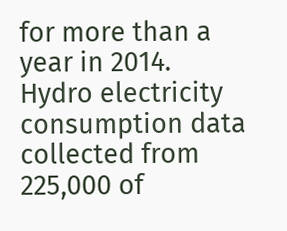for more than a year in 2014. Hydro electricity consumption data collected from 225,000 of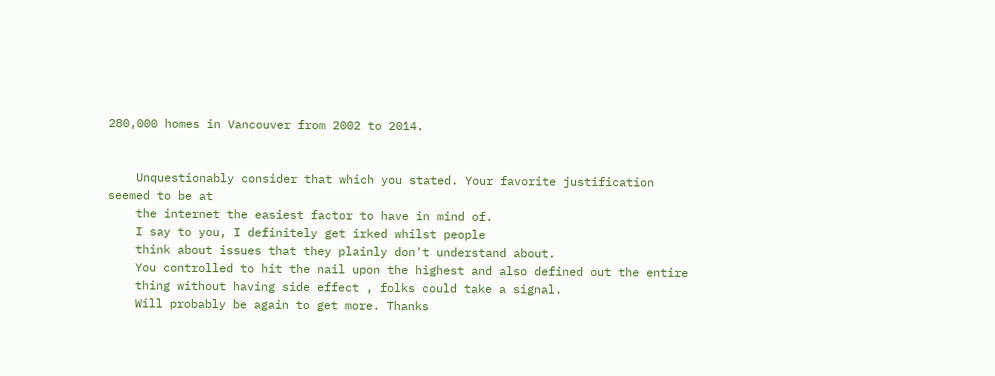280,000 homes in Vancouver from 2002 to 2014.


    Unquestionably consider that which you stated. Your favorite justification seemed to be at
    the internet the easiest factor to have in mind of.
    I say to you, I definitely get irked whilst people
    think about issues that they plainly don't understand about.
    You controlled to hit the nail upon the highest and also defined out the entire
    thing without having side effect , folks could take a signal.
    Will probably be again to get more. Thanks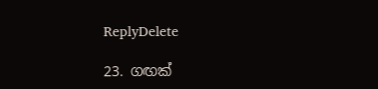ReplyDelete

23. ගඟක්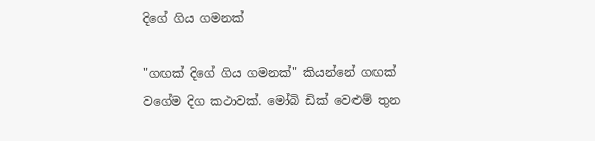දිගේ ගිය ගමනක්

"ගඟක් දිගේ ගිය ගමනක්" කියන්නේ ගඟක් වගේම දිග කථාවක්. මෝබි ඩික් වෙළුම් තුන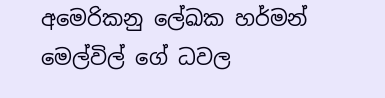අමෙරිකනු ලේඛක හර්මන් මෙල්විල් ගේ ධවල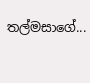තල්මසාගේ...